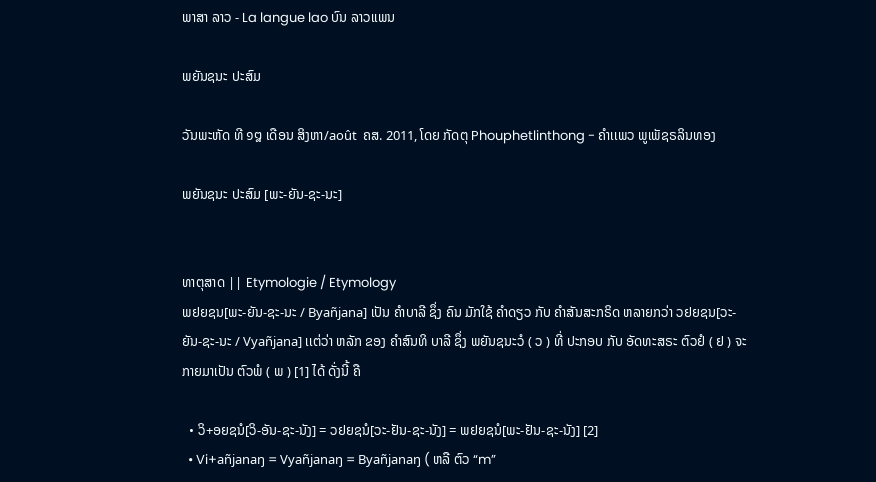ພາສາ ລາວ - La langue lao ບົນ ລາວເເພນ

ພຍັນຊນະ ປະສົມ

ວັນພະຫັດ ທີ ໑໘ ເດືອນ ສິງຫາ/août  ຄສ. 2011, ໂດຍ ກັດຕຸ Phouphetlinthong - ຄໍາເເພວ ພູເພັຊຣລິນທອງ

ພຍັນຊນະ ປະສົມ [ພະ-ຍັນ-ຊະ-ນະ]


ທາຕຸສາດ || Etymologie / Etymology
ພຢຍຊນ[ພະ-ຍັນ-ຊະ-ນະ / Byañjana] ເປັນ ຄໍາບາລີ ຊຶ່ງ ຄົນ ມັກໃຊ້ ຄໍາດຽວ ກັບ ຄໍາສັນສະກຣິດ ຫລາຍກວ່າ ວຢຍຊນ[ວະ-ຍັນ-ຊະ-ນະ / Vyañjana] ເເຕ່ວ່າ ຫລັກ ຂອງ ຄໍາສົນທິ ບາລີ ຊຶ່ງ ພຍັນຊນະວໍ ( ວ ) ທີ່ ປະກອບ ກັບ ອັດທະສຣະ ຕົວຢໍ ( ຢ ) ຈະ ກາຍມາເປັນ ຕົວພໍ ( ພ ) [1] ໄດ້ ດັ່ງນີ້ ຄື

  • ວິ+ອຍຊນໍ[ວິ-ອັນ-ຊະ-ນັງ] = ວຢຍຊນໍ[ວະ-ຢັນ-ຊະ-ນັງ] = ພຢຍຊນໍ[ພະ-ຢັນ-ຊະ-ນັງ] [2]
  • Vi+añjanaŋ = Vyañjanaŋ = Byañjanaŋ ( ຫລື ຕົວ “m”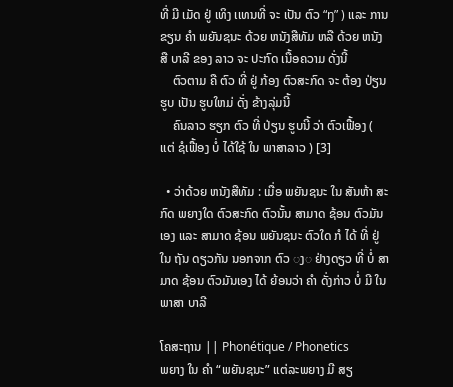ທີ່ ມີ ເມັດ ຢູ່ ເທິງ ເເທນທີ່ ຈະ ເປັນ ຕົວ “ŋ” ) ເເລະ ການຂຽນ ຄໍາ ພຍັນຊນະ ດ້ວຍ ຫນັງສືທັມ ຫລື ດ້ວຍ ຫນັງສື ບາລີ ຂອງ ລາວ ຈະ ປະກົດ ເນື້ອຄວາມ ດັ່ງນີ້
    ຕົວຕາມ ຄື ຕົວ ທີ່ ຢູ່ ກ້ອງ ຕົວສະກົດ ຈະ ຕ້ອງ ປ່ຽນ ຮູບ ເປັນ ຮູບໃຫມ່ ດັ່ງ ຂ້າງລຸ່ມນີ້
    ຄົນລາວ ຮຽກ ຕົວ ທີ່ ປ່ຽນ ຮູບນີ້ ວ່າ ຕົວເຟື້ອງ ( ເເຕ່ ຊໍເຟື້ອງ ບໍ່ ໄດ້ໃຊ້ ໃນ ພາສາລາວ ) [3]

  • ວ່າດ້ວຍ ຫນັງສືທັມ : ເມື່ອ ພຍັນຊນະ ໃນ ສັນຫ້າ ສະກົດ ພຍາງໃດ ຕົວສະກົດ ຕົວນັ້ນ ສາມາດ ຊ້ອນ ຕົວມັນເອງ ເເລະ ສາມາດ ຊ້ອນ ພຍັນຊນະ ຕົວໃດ ກໍ ໄດ້ ທີ່ ຢູ່ ໃນ ຖັນ ດຽວກັນ ນອກຈາກ ຕົວ ◌ງ◌ ຢ່າງດຽວ ທີ່ ບໍ່ ສາມາດ ຊ້ອນ ຕົວມັນເອງ ໄດ້ ຍ້ອນວ່າ ຄໍາ ດັ່ງກ່າວ ບໍ່ ມີ ໃນ ພາສາ ບາລີ

ໂຄສະຖານ || Phonétique / Phonetics
ພຍາງ ໃນ ຄໍາ “ພຍັນຊນະ” ເເຕ່ລະພຍາງ ມີ ສຽ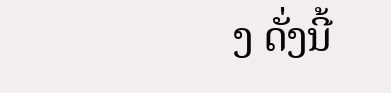ງ ດັ່ງນີ້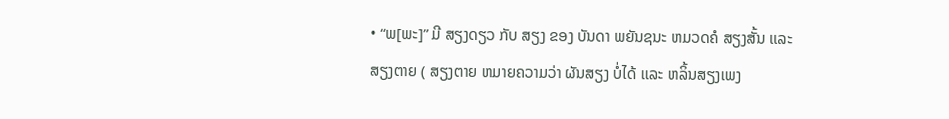• “ພ[ພະ]” ມີ ສຽງດຽວ ກັບ ສຽງ ຂອງ ບັນດາ ພຍັນຊນະ ຫມວດຄໍ ສຽງສັ້ນ ເເລະ ສຽງຕາຍ ( ສຽງຕາຍ ຫມາຍຄວາມວ່າ ຜັນສຽງ ບໍ່ໄດ້ ເເລະ ຫລິ້ນສຽງເພງ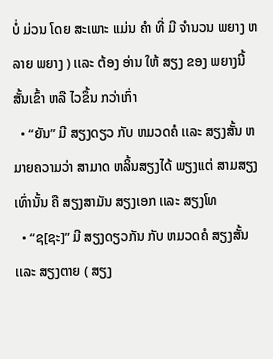ບໍ່ ມ່ວນ ໂດຍ ສະເພາະ ເເມ່ນ ຄໍາ ທີ່ ມີ ຈໍານວນ ພຍາງ ຫລາຍ ພຍາງ ) ເເລະ ຕ້ອງ ອ່ານ ໃຫ້ ສຽງ ຂອງ ພຍາງນີ້ ສັ້ນເຂົ້າ ຫລື ໄວຂຶ້ນ ກວ່າເກົ່າ
  • “ຍັນ” ມີ ສຽງດຽວ ກັບ ຫມວດຄໍ ເເລະ ສຽງສັ້ນ ຫມາຍຄວາມວ່າ ສາມາດ ຫລິ້ນສຽງໄດ້ ພຽງເເຕ່ ສາມສຽງ ເທົ່ານັ້ນ ຄື ສຽງສາມັນ ສຽງເອກ ເເລະ ສຽງໂທ
  • “ຊ[ຊະ]” ມີ ສຽງດຽວກັນ ກັບ ຫມວດຄໍ ສຽງສັ້ນ ເເລະ ສຽງຕາຍ ( ສຽງ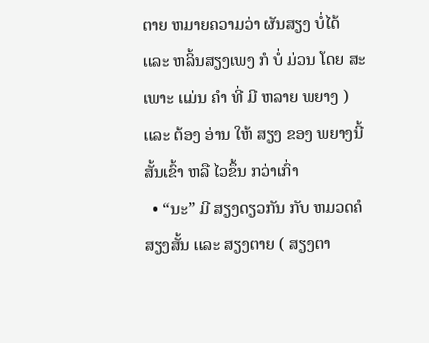ຕາຍ ຫມາຍຄວາມວ່າ ຜັນສຽງ ບໍ່ໄດ້ ເເລະ ຫລິ້ນສຽງເພງ ກໍ ບໍ່ ມ່ວນ ໂດຍ ສະເພາະ ເເມ່ນ ຄໍາ ທີ່ ມີ ຫລາຍ ພຍາງ ) ເເລະ ຕ້ອງ ອ່ານ ໃຫ້ ສຽງ ຂອງ ພຍາງນີ້ ສັ້ນເຂົ້າ ຫລື ໄວຂຶ້ນ ກວ່າເກົ່າ
  • “ນະ” ມີ ສຽງດຽວກັນ ກັບ ຫມວດຄໍ ສຽງສັ້ນ ເເລະ ສຽງຕາຍ ( ສຽງຕາ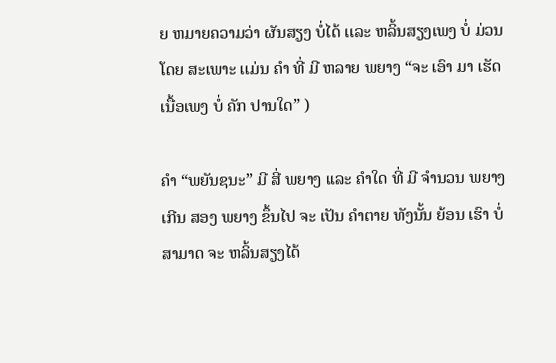ຍ ຫມາຍຄວາມວ່າ ຜັນສຽງ ບໍ່ໄດ້ ເເລະ ຫລິ້ນສຽງເພງ ບໍ່ ມ່ວນ ໂດຍ ສະເພາະ ເເມ່ນ ຄໍາ ທີ່ ມີ ຫລາຍ ພຍາງ “ຈະ ເອົາ ມາ ເຮັດ ເນື້ອເພງ ບໍ່ ຄັກ ປານໃດ” )

ຄໍາ “ພຍັນຊນະ” ມີ ສີ່ ພຍາງ ເເລະ ຄໍາໃດ ທີ່ ມີ ຈໍານວນ ພຍາງ ເກີນ ສອງ ພຍາງ ຂຶ້ນໄປ ຈະ ເປັນ ຄໍາຕາຍ ທັງນັ້ນ ຍ້ອນ ເຮົາ ບໍ່ ສາມາດ ຈະ ຫລິ້ນສຽງໄດ້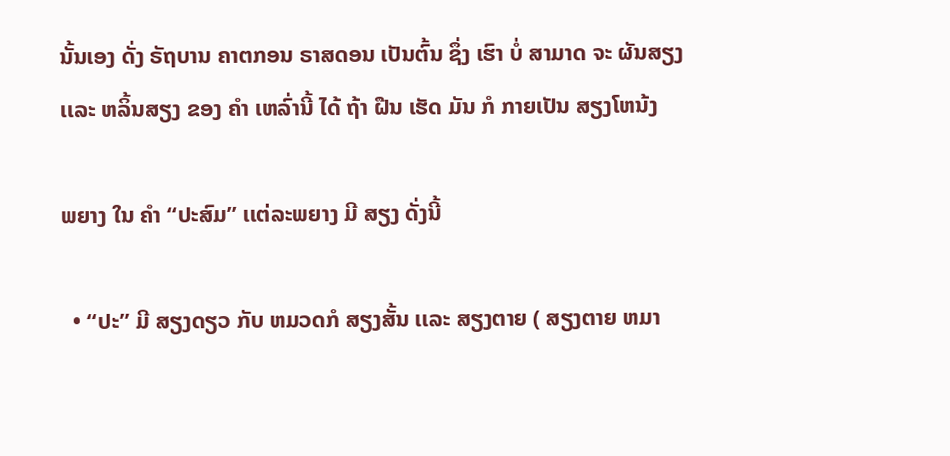ນັ້ນເອງ ດັ່ງ ຣັຖບານ ຄາຕກອນ ຣາສດອນ ເປັນຕົ້ນ ຊຶ່ງ ເຮົາ ບໍ່ ສາມາດ ຈະ ຜັນສຽງ ເເລະ ຫລິ້ນສຽງ ຂອງ ຄໍາ ເຫລົ່ານີ້ ໄດ້ ຖ້າ ຝືນ ເຮັດ ມັນ ກໍ ກາຍເປັນ ສຽງໂຫນ້ງ

ພຍາງ ໃນ ຄໍາ “ປະສົມ” ເເຕ່ລະພຍາງ ມີ ສຽງ ດັ່ງນີ້

  • “ປະ” ມີ ສຽງດຽວ ກັບ ຫມວດກໍ ສຽງສັ້ນ ເເລະ ສຽງຕາຍ ( ສຽງຕາຍ ຫມາ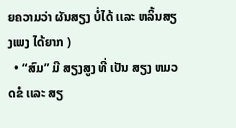ຍຄວາມວ່າ ຜັນສຽງ ບໍ່ໄດ້ ເເລະ ຫລິ້ນສຽງເພງ ໄດ້ຍາກ )
  • “ສົມ” ມີ ສຽງສູງ ທີ່ ເປັນ ສຽງ ຫມວດຂໍ ເເລະ ສຽ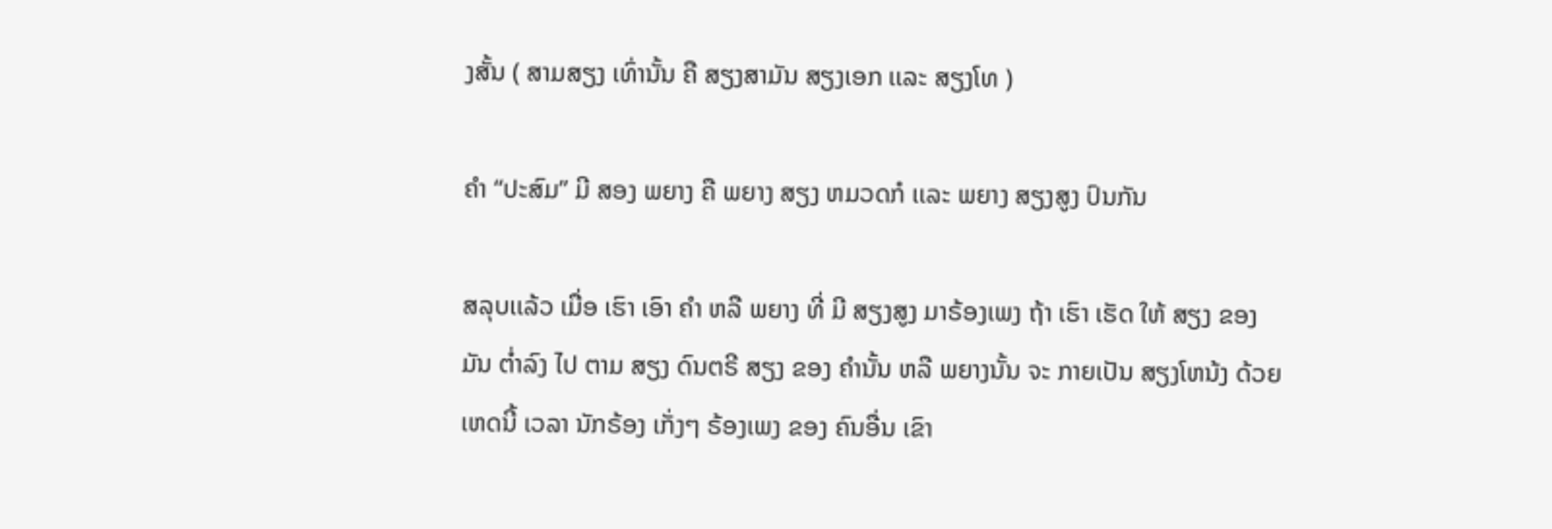ງສັ້ນ ( ສາມສຽງ ເທົ່ານັ້ນ ຄື ສຽງສາມັນ ສຽງເອກ ເເລະ ສຽງໂທ )

ຄໍາ “ປະສົມ” ມີ ສອງ ພຍາງ ຄື ພຍາງ ສຽງ ຫມວດກໍ ເເລະ ພຍາງ ສຽງສູງ ປົນກັນ

ສລຸບເເລ້ວ ເມື່ອ ເຮົາ ເອົາ ຄໍາ ຫລື ພຍາງ ທີ່ ມີ ສຽງສູງ ມາຣ້ອງເພງ ຖ້າ ເຮົາ ເຮັດ ໃຫ້ ສຽງ ຂອງມັນ ຕໍ່າລົງ ໄປ ຕາມ ສຽງ ດົນຕຣີ ສຽງ ຂອງ ຄໍານັ້ນ ຫລື ພຍາງນັ້ນ ຈະ ກາຍເປັນ ສຽງໂຫນ້ງ ດ້ວຍເຫດນີ້ ເວລາ ນັກຣ້ອງ ເກັ່ງໆ ຣ້ອງເພງ ຂອງ ຄົນອື່ນ ເຂົາ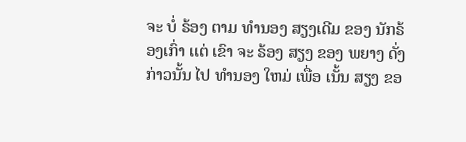ຈະ ບໍ່ ຣ້ອງ ຕາມ ທໍານອງ ສຽງເດີມ ຂອງ ນັກຣ້ອງເກົ່າ ເເຕ່ ເຂົາ ຈະ ຣ້ອງ ສຽງ ຂອງ ພຍາງ ດັ່ງກ່າວນັ້ນ ໄປ ທໍານອງ ໃຫມ່ ເພື່ອ ເນັ້ນ ສຽງ ຂອ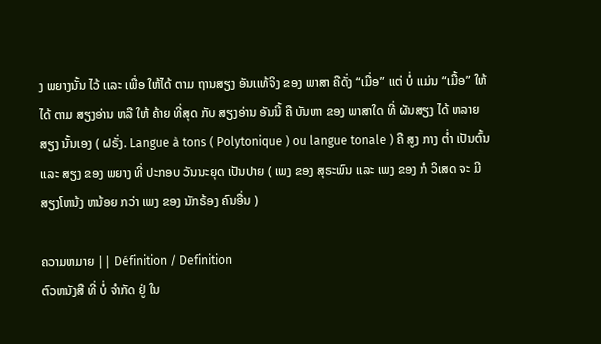ງ ພຍາງນັ້ນ ໄວ້ ເເລະ ເພື່ອ ໃຫ້ໄດ້ ຕາມ ຖານສຽງ ອັນເເທ້ຈິງ ຂອງ ພາສາ ຄືດັ່ງ “ເມື່ອ” ເເຕ່ ບໍ່ ເເມ່ນ “ເມື້ອ” ໃຫ້ ໄດ້ ຕາມ ສຽງອ່ານ ຫລື ໃຫ້ ຄ້າຍ ທີ່ສຸດ ກັບ ສຽງອ່ານ ອັນນີ້ ຄື ບັນຫາ ຂອງ ພາສາໃດ ທີ່ ຜັນສຽງ ໄດ້ ຫລາຍສຽງ ນັ້ນເອງ ( ຝຣັ່ງ. Langue à tons ( Polytonique ) ou langue tonale ) ຄື ສູງ ກາງ ຕໍ່າ ເປັນຕົ້ນ ເເລະ ສຽງ ຂອງ ພຍາງ ທີ່ ປະກອບ ວັນນະຍຸດ ເປັນປາຍ ( ເພງ ຂອງ ສຸຣະພົນ ເເລະ ເພງ ຂອງ ກໍ ວິເສດ ຈະ ມີ ສຽງໂຫນ້ງ ຫນ້ອຍ ກວ່າ ເພງ ຂອງ ນັກຣ້ອງ ຄົນອື່ນ )

ຄວາມຫມາຍ || Définition / Definition
ຕົວຫນັງສື ທີ່ ບໍ່ ຈໍາກັດ ຢູ່ ໃນ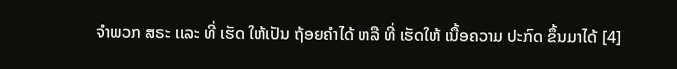ຈໍາພວກ ສຣະ ເເລະ ທີ່ ເຮັດ ໃຫ້ເປັນ ຖ້ອຍຄໍາໄດ້ ຫລື ທີ່ ເຮັດໃຫ້ ເນື້ອຄວາມ ປະກົດ ຂຶ້ນມາໄດ້ [4]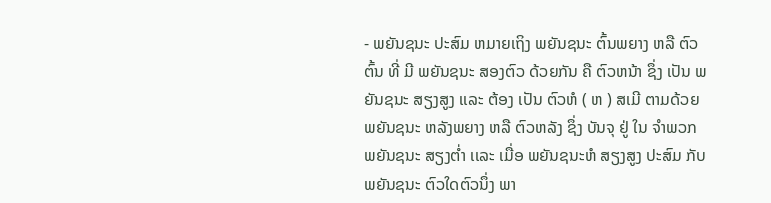- ພຍັນຊນະ ປະສົມ ຫມາຍເຖິງ ພຍັນຊນະ ຕົ້ນພຍາງ ຫລື ຕົວຕົ້ນ ທີ່ ມີ ພຍັນຊນະ ສອງຕົວ ດ້ວຍກັນ ຄື ຕົວຫນ້າ ຊຶ່ງ ເປັນ ພຍັນຊນະ ສຽງສູງ ເເລະ ຕ້ອງ ເປັນ ຕົວຫໍ ( ຫ ) ສເມີ ຕາມດ້ວຍ ພຍັນຊນະ ຫລັງພຍາງ ຫລື ຕົວຫລັງ ຊຶ່ງ ບັນຈຸ ຢູ່ ໃນ ຈໍາພວກ ພຍັນຊນະ ສຽງຕໍ່າ ເເລະ ເມື່ອ ພຍັນຊນະຫໍ ສຽງສູງ ປະສົມ ກັບ ພຍັນຊນະ ຕົວໃດຕົວນຶ່ງ ພາ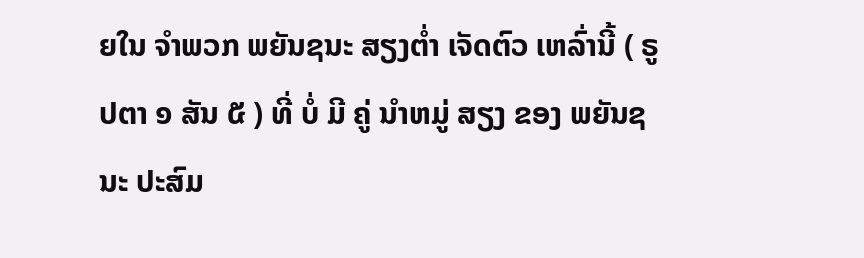ຍໃນ ຈໍາພວກ ພຍັນຊນະ ສຽງຕໍ່າ ເຈັດຕົວ ເຫລົ່ານີ້ ( ຣູປຕາ ໑ ສັນ ໕ ) ທີ່ ບໍ່ ມີ ຄູ່ ນໍາຫມູ່ ສຽງ ຂອງ ພຍັນຊນະ ປະສົມ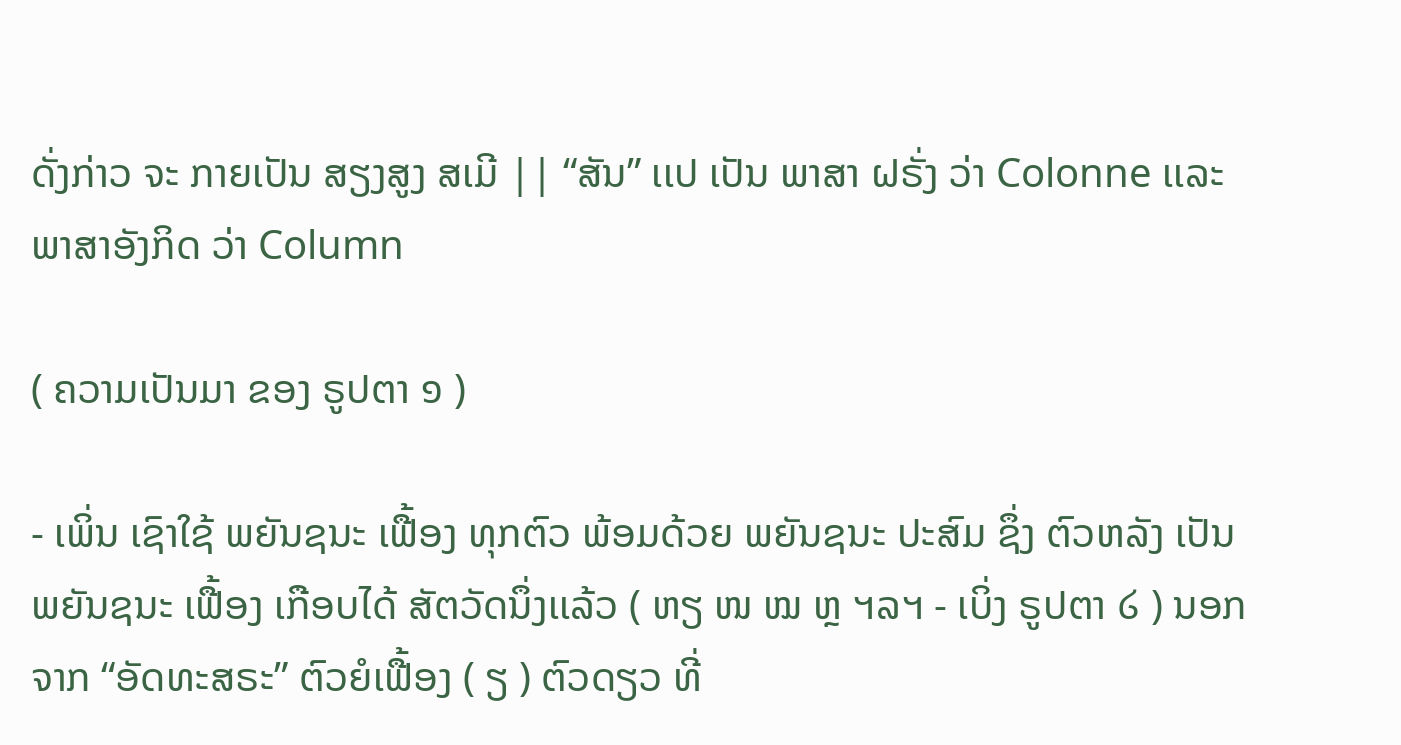ດັ່ງກ່າວ ຈະ ກາຍເປັນ ສຽງສູງ ສເມີ || “ສັນ” ເເປ ເປັນ ພາສາ ຝຣັ່ງ ວ່າ Colonne ເເລະ ພາສາອັງກິດ ວ່າ Column

( ຄວາມເປັນມາ ຂອງ ຣູປຕາ ໑ )

- ເພິ່ນ ເຊົາໃຊ້ ພຍັນຊນະ ເຟື້ອງ ທຸກຕົວ ພ້ອມດ້ວຍ ພຍັນຊນະ ປະສົມ ຊຶ່ງ ຕົວຫລັງ ເປັນ ພຍັນຊນະ ເຟື້ອງ ເກືອບໄດ້ ສັຕວັດນຶ່ງເເລ້ວ ( ຫຽ ໜ ໝ ຫຼ ຯລຯ - ເບິ່ງ ຣູປຕາ ໒ ) ນອກຈາກ “ອັດທະສຣະ” ຕົວຍໍເຟື້ອງ ( ຽ ) ຕົວດຽວ ທີ່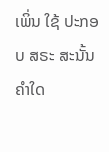ເພິ່ນ ໃຊ້ ປະກອບ ສຣະ ສະນັ້ນ ຄໍາໃດ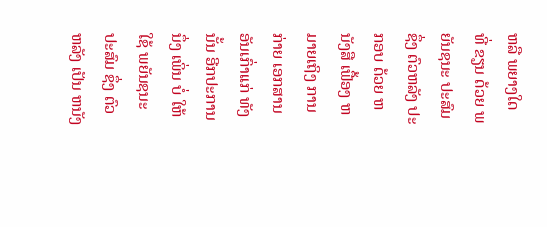ຫລື ພຍາງໃດ ທີ່ ຂຽນ ດ້ວຍ ພຍັນຊນະ ປະສົມ ຊຶ່ງ ຕົວຫລັງ ປະກອບ ດ້ວຍ ຫນັງສື ເຟື້ອງ ຫມາຍເຖິງ ການກ່າຍ ເອກສານ ອັນເກົ່າເເກ່ ທັງນັ້ນ ອີກປະການນຶ່ງ ເພິ່ນ ບໍ່ ໃຫ້ໃຊ້ ພຍັນຊນະ ປະສົມ ຊຶ່ງ ຕົວຫລັງ ເປັນ ຫນັງ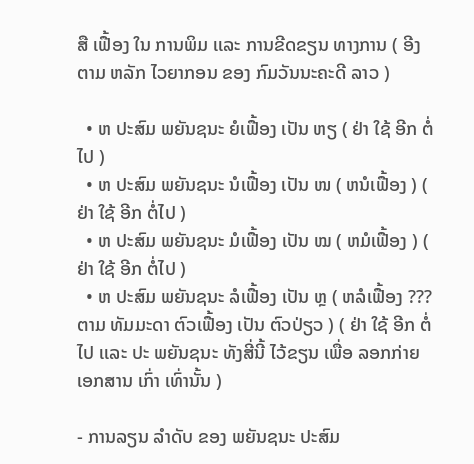ສື ເຟື້ອງ ໃນ ການພິມ ເເລະ ການຂີດຂຽນ ທາງການ ( ອີງຕາມ ຫລັກ ໄວຍາກອນ ຂອງ ກົມວັນນະຄະດີ ລາວ )

  • ຫ ປະສົມ ພຍັນຊນະ ຍໍເຟື້ອງ ເປັນ ຫຽ ( ຢ່າ ໃຊ້ ອີກ ຕໍ່ໄປ )
  • ຫ ປະສົມ ພຍັນຊນະ ນໍເຟື້ອງ ເປັນ ໜ ( ຫນໍເຟື້ອງ ) ( ຢ່າ ໃຊ້ ອີກ ຕໍ່ໄປ )
  • ຫ ປະສົມ ພຍັນຊນະ ມໍເຟື້ອງ ເປັນ ໝ ( ຫມໍເຟື້ອງ ) ( ຢ່າ ໃຊ້ ອີກ ຕໍ່ໄປ )
  • ຫ ປະສົມ ພຍັນຊນະ ລໍເຟື້ອງ ເປັນ ຫຼ ( ຫລໍເຟື້ອງ ??? ຕາມ ທັມມະດາ ຕົວເຟື້ອງ ເປັນ ຕົວປ່ຽວ ) ( ຢ່າ ໃຊ້ ອີກ ຕໍ່ໄປ ເເລະ ປະ ພຍັນຊນະ ທັງສີ່ນີ້ ໄວ້ຂຽນ ເພື່ອ ລອກກ່າຍ ເອກສານ ເກົ່າ ເທົ່ານັ້ນ )

- ການລຽນ ລໍາດັບ ຂອງ ພຍັນຊນະ ປະສົມ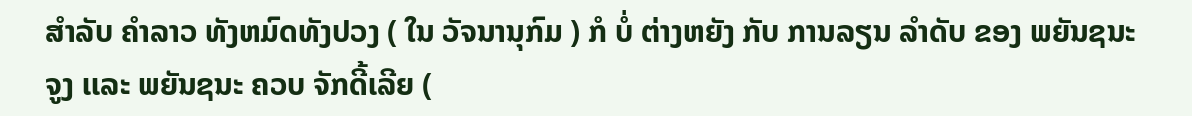ສໍາລັບ ຄໍາລາວ ທັງຫມົດທັງປວງ ( ໃນ ວັຈນານຸກົມ ) ກໍ ບໍ່ ຕ່າງຫຍັງ ກັບ ການລຽນ ລໍາດັບ ຂອງ ພຍັນຊນະ ຈູງ ເເລະ ພຍັນຊນະ ຄວບ ຈັກດີ້ເລີຍ (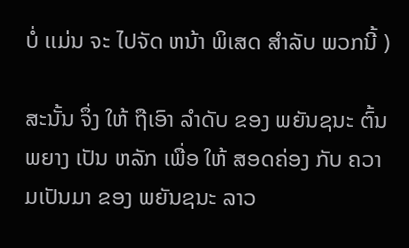ບໍ່ ເເມ່ນ ຈະ ໄປຈັດ ຫນ້າ ພິເສດ ສໍາລັບ ພວກນີ້ )

ສະນັ້ນ ຈຶ່ງ ໃຫ້ ຖືເອົາ ລໍາດັບ ຂອງ ພຍັນຊນະ ຕົ້ນພຍາງ ເປັນ ຫລັກ ເພື່ອ ໃຫ້ ສອດຄ່ອງ ກັບ ຄວາມເປັນມາ ຂອງ ພຍັນຊນະ ລາວ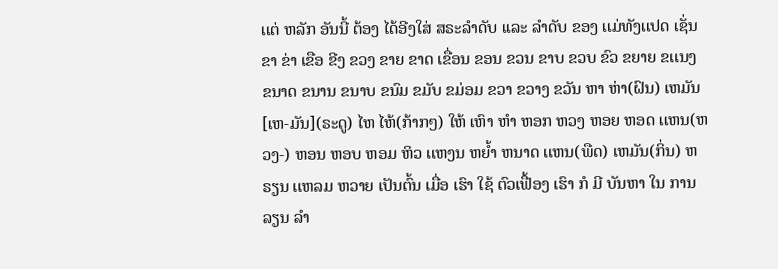ເເຕ່ ຫລັກ ອັນນີ້ ຕ້ອງ ໄດ້ອີງໃສ່ ສຣະລໍາດັບ ເເລະ ລໍາດັບ ຂອງ ເເມ່ທັງເເປດ ເຊັ່ນ ຂາ ຂ່າ ເຂືອ ຂີງ ຂວງ ຂາຍ ຂາດ ເຂື່ອນ ຂອນ ຂວນ ຂາບ ຂວບ ຂົວ ຂຍາຍ ຂເເນງ ຂນາດ ຂນານ ຂນາບ ຂນົມ ຂມັບ ຂມ່ອມ ຂວາ ຂວາງ ຂວັນ ຫາ ຫ່າ(ຝົນ) ເຫມັນ[ເຫ-ມັນ](ຣະດູ) ໄຫ ໄຫ້(ກ້າກໆ) ໃຫ້ ເຫົາ ຫໍາ ຫອກ ຫວງ ຫອຍ ຫອດ ເເຫນ(ຫວງ-) ຫອນ ຫອບ ຫອມ ຫິວ ເເຫງນ ຫຍໍ້າ ຫນາດ ເເຫນ(ພືດ) ເຫມັນ(ກິ່ນ) ຫຣຽນ ເເຫລມ ຫວາຍ ເປັນຕົ້ນ ເມື່ອ ເຮົາ ໃຊ້ ຕົວເຟື້ອງ ເຮົາ ກໍ ມີ ບັນຫາ ໃນ ການລຽນ ລໍາ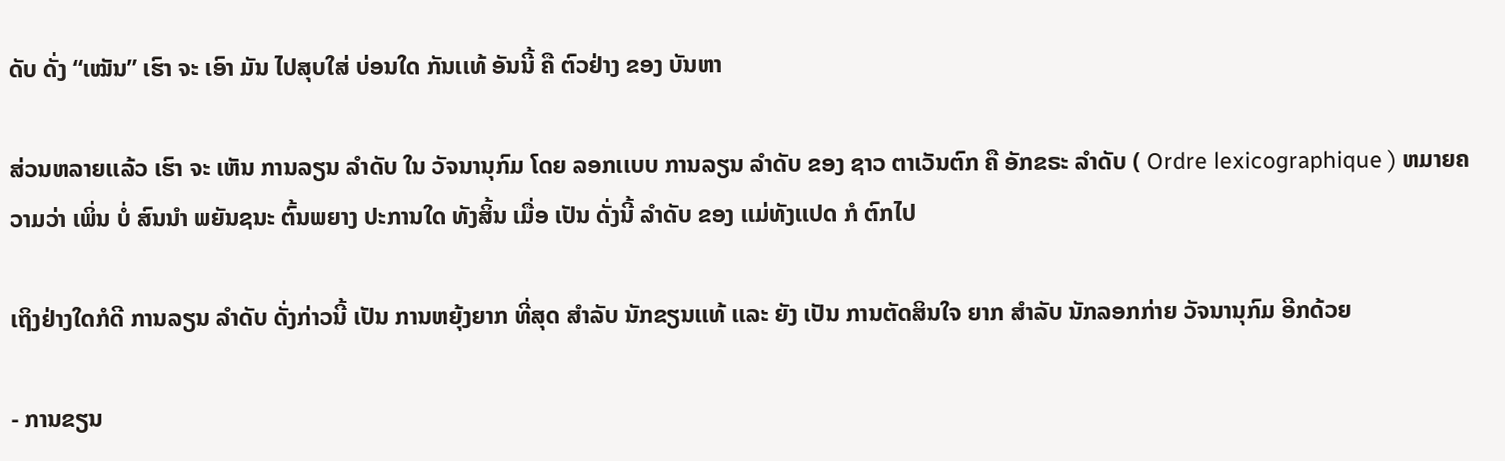ດັບ ດັ່ງ “ເໝັນ” ເຮົາ ຈະ ເອົາ ມັນ ໄປສຸບໃສ່ ບ່ອນໃດ ກັນເເທ້ ອັນນີ້ ຄື ຕົວຢ່າງ ຂອງ ບັນຫາ

ສ່ວນຫລາຍເເລ້ວ ເຮົາ ຈະ ເຫັນ ການລຽນ ລໍາດັບ ໃນ ວັຈນານຸກົມ ໂດຍ ລອກເເບບ ການລຽນ ລໍາດັບ ຂອງ ຊາວ ຕາເວັນຕົກ ຄື ອັກຂຣະ ລໍາດັບ ( Ordre lexicographique ) ຫມາຍຄວາມວ່າ ເພິ່ນ ບໍ່ ສົນນໍາ ພຍັນຊນະ ຕົ້ນພຍາງ ປະການໃດ ທັງສິ້ນ ເມື່ອ ເປັນ ດັ່ງນີ້ ລໍາດັບ ຂອງ ເເມ່ທັງເເປດ ກໍ ຕົກໄປ

ເຖິງຢ່າງໃດກໍດີ ການລຽນ ລໍາດັບ ດັ່ງກ່າວນີ້ ເປັນ ການຫຍຸ້ງຍາກ ທີ່ສຸດ ສໍາລັບ ນັກຂຽນເເທ້ ເເລະ ຍັງ ເປັນ ການຕັດສິນໃຈ ຍາກ ສໍາລັບ ນັກລອກກ່າຍ ວັຈນານຸກົມ ອີກດ້ວຍ

- ການຂຽນ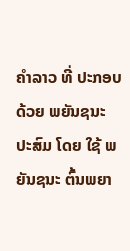ຄໍາລາວ ທີ່ ປະກອບ ດ້ວຍ ພຍັນຊນະ ປະສົມ ໂດຍ ໃຊ້ ພຍັນຊນະ ຕົ້ນພຍາ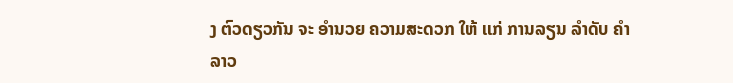ງ ຕົວດຽວກັນ ຈະ ອໍານວຍ ຄວາມສະດວກ ໃຫ້ ເເກ່ ການລຽນ ລໍາດັບ ຄໍາລາວ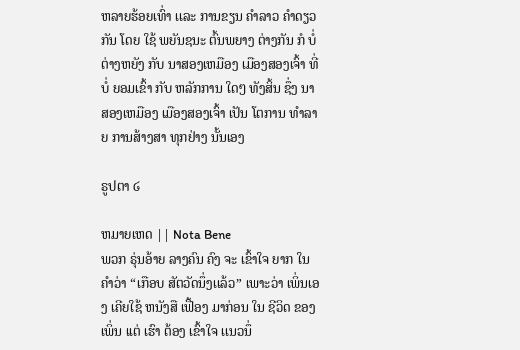ຫລາຍຮ້ອຍເທົ່າ ເເລະ ການຂຽນ ຄໍາລາວ ຄໍາດຽວກັນ ໂດຍ ໃຊ້ ພຍັນຊນະ ຕົ້ນພຍາງ ຕ່າງກັນ ກໍ ບໍ່ ຕ່າງຫຍັງ ກັບ ນາສອງເຫມືອງ ເມືອງສອງເຈົ້າ ທີ່ ບໍ່ ຍອມເຂົ້າ ກັບ ຫລັກການ ໃດໆ ທັງສິ້ນ ຊຶ່ງ ນາສອງເຫມືອງ ເມືອງສອງເຈົ້າ ເປັນ ໂຕການ ທໍາລາຍ ການສ້າງສາ ທຸກຢ່າງ ນັ້ນເອງ

ຣູປຕາ ໒

ຫມາຍເຫດ || Nota Bene
ພວກ ຣຸ່ນອ້າຍ ລາງຄົນ ຄົງ ຈະ ເຂົ້າໃຈ ຍາກ ໃນ ຄໍາວ່າ “ເກືອບ ສັຕວັດນຶ່ງເເລ້ວ” ເພາະວ່າ ເພິ່ນເອງ ເຄີຍໃຊ້ ຫນັງສື ເຟື້ອງ ມາກ່ອນ ໃນ ຊີວິດ ຂອງ ເພິ່ນ ເເຕ່ ເຮົາ ຕ້ອງ ເຂົ້າໃຈ ເເນວນຶ່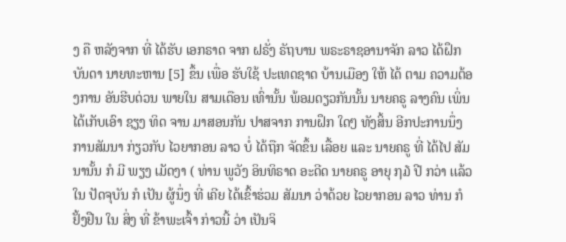ງ ຄື ຫລັງຈາກ ທີ່ ໄດ້ຮັບ ເອກຣາດ ຈາກ ຝຣັ່ງ ຣັຖບານ ພຣະຣາຊອານາຈັກ ລາວ ໄດ້ຝຶກ ບັນດາ ນາຍທະຫານ [5] ຂຶ້ນ ເພື່ອ ຮັບໃຊ້ ປະເທດຊາດ ບ້ານເມືອງ ໃຫ້ ໄດ້ ຕາມ ຄວາມຕ້ອງການ ອັນຮີບດ່ວນ ພາຍໃນ ສາມເດືອນ ເທົ່ານັ້ນ ພ້ອມດຽວກັນນັ້ນ ນາຍຄຣູ ລາງຄົນ ເພິ່ນ ໄດ້ເກັບເອົາ ຊຽງ ທິດ ຈານ ມາສອນກັນ ປາສຈາກ ການຝຶກ ໃດໆ ທັງສິ້ນ ອີກປະການນຶ່ງ ການສັມນາ ກ່ຽວກັບ ໄວຍາກອນ ລາວ ບໍ່ ໄດ້ຖືກ ຈັດຂຶ້ນ ເລື້ອຍ ເເລະ ນາຍຄຣູ ທີ່ ໄດ້ໄປ ສັມນານັ້ນ ກໍ ມີ ພຽງ ເມັດງາ ( ທ່ານ ພູວັງ ອິນທິຣາດ ອະດີດ ນາຍຄຣູ ອາຍຸ ໗໓ ປີ ກວ່າ ເເລ້ວ ໃນ ປັດຈຸບັນ ກໍ ເປັນ ຜູ້ນຶ່ງ ທີ່ ເຄີຍ ໄດ້ເຂົ້າຮ່ວມ ສັມນາ ວ່າດ້ວຍ ໄວຍາກອນ ລາວ ທ່ານ ກໍ ຢັ້ງຢືນ ໃນ ສິ່ງ ທີ່ ຂ້າພະເຈົ້າ ກ່າວນີ້ ວ່າ ເປັນຈິ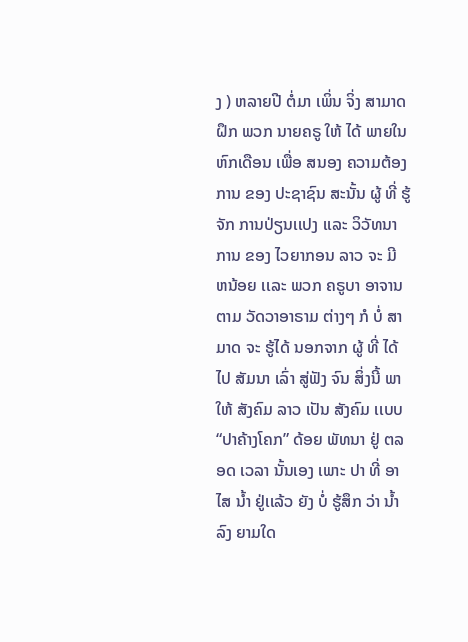ງ ) ຫລາຍປີ ຕໍ່ມາ ເພິ່ນ ຈິ່ງ ສາມາດ ຝຶກ ພວກ ນາຍຄຣູ ໃຫ້ ໄດ້ ພາຍໃນ ຫົກເດືອນ ເພື່ອ ສນອງ ຄວາມຕ້ອງການ ຂອງ ປະຊາຊົນ ສະນັ້ນ ຜູ້ ທີ່ ຮູ້ຈັກ ການປ່ຽນເເປງ ເເລະ ວິວັທນາການ ຂອງ ໄວຍາກອນ ລາວ ຈະ ມີ ຫນ້ອຍ ເເລະ ພວກ ຄຣູບາ ອາຈານ ຕາມ ວັດວາອາຣາມ ຕ່າງໆ ກໍ ບໍ່ ສາມາດ ຈະ ຮູ້ໄດ້ ນອກຈາກ ຜູ້ ທີ່ ໄດ້ໄປ ສັມນາ ເລົ່າ ສູ່ຟັງ ຈົນ ສິ່ງນີ້ ພາໃຫ້ ສັງຄົມ ລາວ ເປັນ ສັງຄົມ ເເບບ “ປາຄ້າງໂຄກ” ດ້ອຍ ພັທນາ ຢູ່ ຕລອດ ເວລາ ນັ້ນເອງ ເພາະ ປາ ທີ່ ອາໄສ ນໍ້າ ຢູ່ເເລ້ວ ຍັງ ບໍ່ ຮູ້ສຶກ ວ່າ ນໍ້າ ລົງ ຍາມໃດ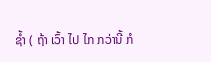ຊໍ້າ ( ຖ້າ ເວົ້າ ໄປ ໄກ ກວ່ານີ້ ກໍ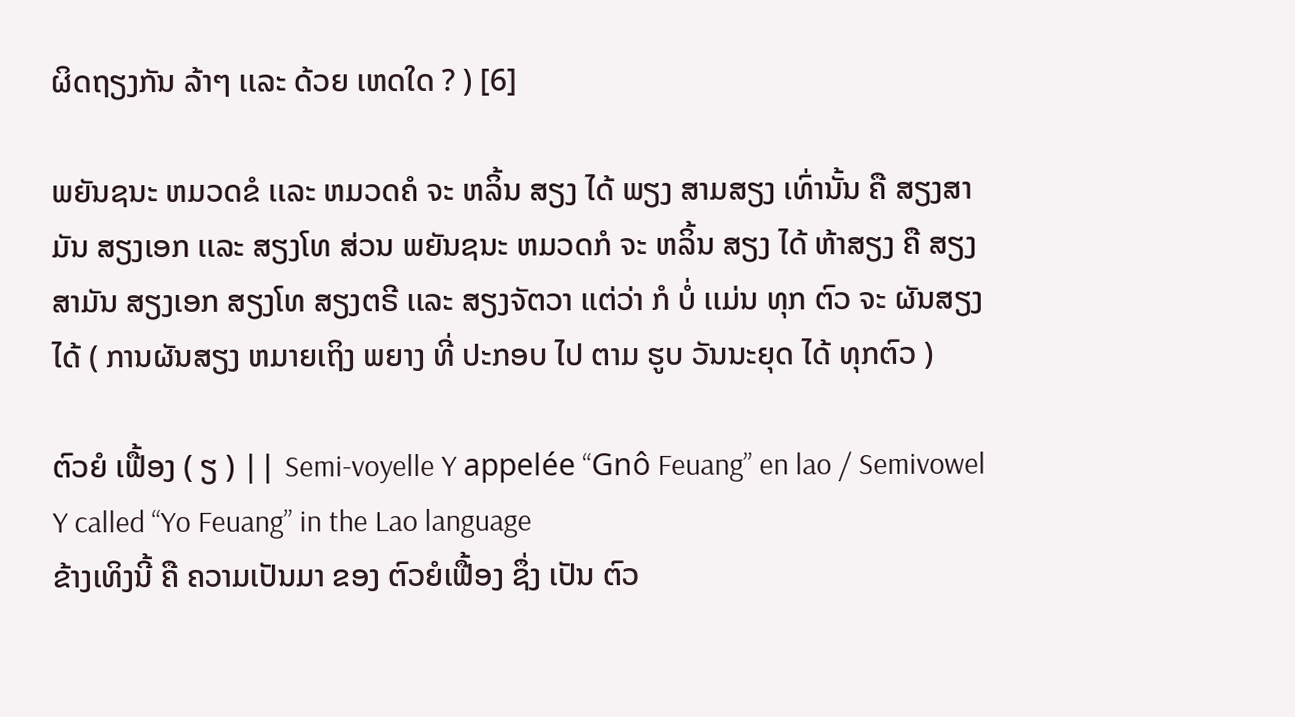ຜິດຖຽງກັນ ລ້າໆ ເເລະ ດ້ວຍ ເຫດໃດ ? ) [6]

ພຍັນຊນະ ຫມວດຂໍ ເເລະ ຫມວດຄໍ ຈະ ຫລິ້ນ ສຽງ ໄດ້ ພຽງ ສາມສຽງ ເທົ່ານັ້ນ ຄື ສຽງສາມັນ ສຽງເອກ ເເລະ ສຽງໂທ ສ່ວນ ພຍັນຊນະ ຫມວດກໍ ຈະ ຫລິ້ນ ສຽງ ໄດ້ ຫ້າສຽງ ຄື ສຽງສາມັນ ສຽງເອກ ສຽງໂທ ສຽງຕຣີ ເເລະ ສຽງຈັຕວາ ເເຕ່ວ່າ ກໍ ບໍ່ ເເມ່ນ ທຸກ ຕົວ ຈະ ຜັນສຽງ ໄດ້ ( ການຜັນສຽງ ຫມາຍເຖິງ ພຍາງ ທີ່ ປະກອບ ໄປ ຕາມ ຮູບ ວັນນະຍຸດ ໄດ້ ທຸກຕົວ )

ຕົວຍໍ ເຟື້ອງ ( ຽ ) || Semi-voyelle Y appelée “Gnô Feuang” en lao / Semivowel Y called “Yo Feuang” in the Lao language
ຂ້າງເທິງນີ້ ຄື ຄວາມເປັນມາ ຂອງ ຕົວຍໍເຟື້ອງ ຊຶ່ງ ເປັນ ຕົວ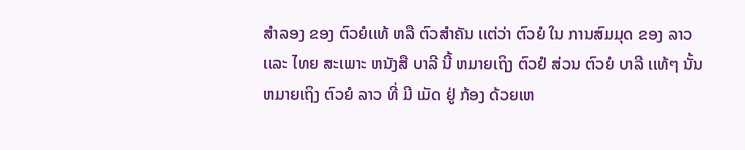ສໍາລອງ ຂອງ ຕົວຍໍເເທ້ ຫລື ຕົວສໍາຄັນ ເເຕ່ວ່າ ຕົວຍໍ ໃນ ການສົມມຸດ ຂອງ ລາວ ເເລະ ໄທຍ ສະເພາະ ຫນັງສື ບາລີ ນີ້ ຫມາຍເຖິງ ຕົວຢໍ ສ່ວນ ຕົວຍໍ ບາລີ ເເທ້ໆ ນັ້ນ ຫມາຍເຖິງ ຕົວຍໍ ລາວ ທີ່ ມີ ເມັດ ຢູ່ ກ້ອງ ດ້ວຍເຫ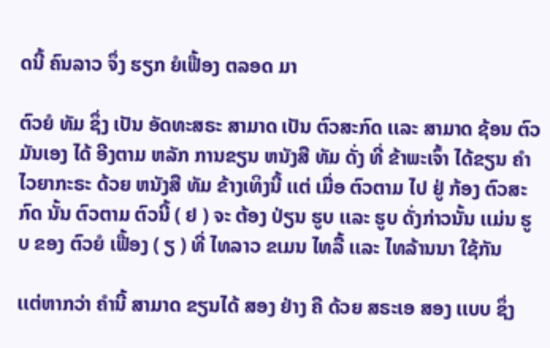ດນີ້ ຄົນລາວ ຈຶ່ງ ຮຽກ ຍໍເຟື້ອງ ຕລອດ ມາ

ຕົວຍໍ ທັມ ຊຶ່ງ ເປັນ ອັດທະສຣະ ສາມາດ ເປັນ ຕົວສະກົດ ເເລະ ສາມາດ ຊ້ອນ ຕົວມັນເອງ ໄດ້ ອີງຕາມ ຫລັກ ການຂຽນ ຫນັງສື ທັມ ດັ່ງ ທີ່ ຂ້າພະເຈົ້າ ໄດ້ຂຽນ ຄໍາ ໄວຍາກະຣະ ດ້ວຍ ຫນັງສື ທັມ ຂ້າງເທິງນີ້ ເເຕ່ ເມື່ອ ຕົວຕາມ ໄປ ຢູ່ ກ້ອງ ຕົວສະກົດ ນັ້ນ ຕົວຕາມ ຕົວນີ້ ( ຢ ) ຈະ ຕ້ອງ ປ່ຽນ ຮູບ ເເລະ ຮູບ ດັ່ງກ່າວນັ້ນ ເເມ່ນ ຮູບ ຂອງ ຕົວຍໍ ເຟື້ອງ ( ຽ ) ທີ່ ໄທລາວ ຂເມນ ໄທລື້ ເເລະ ໄທລ້ານນາ ໃຊ້ກັນ

ເເຕ່ຫາກວ່າ ຄໍານີ້ ສາມາດ ຂຽນໄດ້ ສອງ ຢ່າງ ຄື ດ້ວຍ ສຣະເອ ສອງ ເເບບ ຊຶ່ງ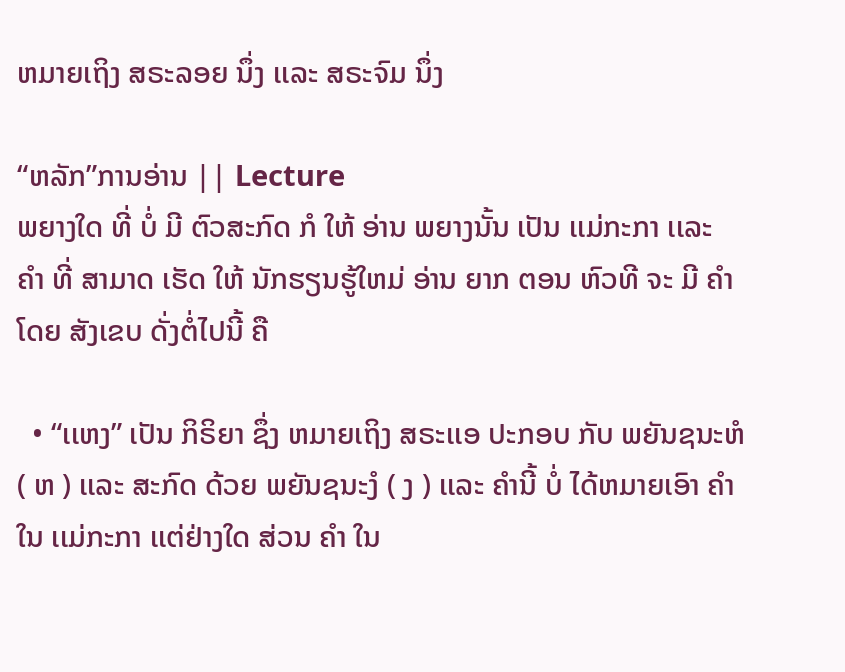ຫມາຍເຖິງ ສຣະລອຍ ນຶ່ງ ເເລະ ສຣະຈົມ ນຶ່ງ

“ຫລັກ”ການອ່ານ || Lecture
ພຍາງໃດ ທີ່ ບໍ່ ມີ ຕົວສະກົດ ກໍ ໃຫ້ ອ່ານ ພຍາງນັ້ນ ເປັນ ເເມ່ກະກາ ເເລະ ຄໍາ ທີ່ ສາມາດ ເຮັດ ໃຫ້ ນັກຮຽນຮູ້ໃຫມ່ ອ່ານ ຍາກ ຕອນ ຫົວທີ ຈະ ມີ ຄໍາ ໂດຍ ສັງເຂບ ດັ່ງຕໍ່ໄປນີ້ ຄື

  • “ເເຫງ” ເປັນ ກິຣິຍາ ຊຶ່ງ ຫມາຍເຖິງ ສຣະເເອ ປະກອບ ກັບ ພຍັນຊນະຫໍ ( ຫ ) ເເລະ ສະກົດ ດ້ວຍ ພຍັນຊນະງໍ ( ງ ) ເເລະ ຄໍານີ້ ບໍ່ ໄດ້ຫມາຍເອົາ ຄໍາ ໃນ ເເມ່ກະກາ ເເຕ່ຢ່າງໃດ ສ່ວນ ຄໍາ ໃນ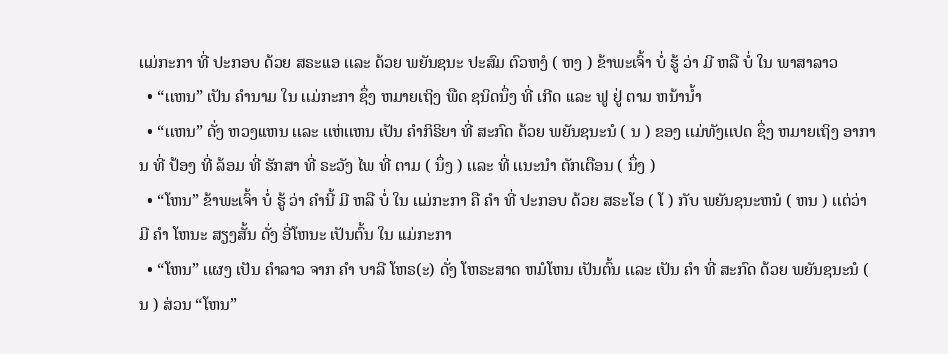ເເມ່ກະກາ ທີ່ ປະກອບ ດ້ວຍ ສຣະເເອ ເເລະ ດ້ວຍ ພຍັນຊນະ ປະສົມ ຕົວຫງໍ ( ຫງ ) ຂ້າພະເຈົ້າ ບໍ່ ຮູ້ ວ່າ ມີ ຫລື ບໍ່ ໃນ ພາສາລາວ
  • “ເເຫນ” ເປັນ ຄໍານາມ ໃນ ເເມ່ກະກາ ຊຶ່ງ ຫມາຍເຖິງ ພືດ ຊນິດນຶ່ງ ທີ່ ເກີດ ເເລະ ຟູ ຢູ່ ຕາມ ຫນ້ານໍ້າ
  • “ເເຫນ” ດັ່ງ ຫວງເເຫນ ເເລະ ເເຫ່ເເຫນ ເປັນ ຄໍາກິຣິຍາ ທີ່ ສະກົດ ດ້ວຍ ພຍັນຊນະນໍ ( ນ ) ຂອງ ເເມ່ທັງເເປດ ຊຶ່ງ ຫມາຍເຖິງ ອາການ ທີ່ ປ້ອງ ທີ່ ລ້ອມ ທີ່ ຮັກສາ ທີ່ ຣະວັງ ໄພ ທີ່ ຕາມ ( ນຶ່ງ ) ເເລະ ທີ່ ເເນະນໍາ ຕັກເຕືອນ ( ນຶ່ງ )
  • “ໂຫນ” ຂ້າພະເຈົ້າ ບໍ່ ຮູ້ ວ່າ ຄໍານີ້ ມີ ຫລື ບໍ່ ໃນ ເເມ່ກະກາ ຄື ຄໍາ ທີ່ ປະກອບ ດ້ວຍ ສຣະໂອ ( ໂ ) ກັບ ພຍັນຊນະຫນໍ ( ຫນ ) ເເຕ່ວ່າ ມີ ຄໍາ ໂຫນະ ສຽງສັ້ນ ດັ່ງ ອີ່ໂຫນະ ເປັນຕົ້ນ ໃນ ເເມ່ກະກາ
  • “ໂຫນ” ເເຜງ ເປັນ ຄໍາລາວ ຈາກ ຄໍາ ບາລີ ໂຫຣ(ະ) ດັ່ງ ໂຫຣະສາດ ຫມໍໂຫນ ເປັນຕົ້ນ ເເລະ ເປັນ ຄໍາ ທີ່ ສະກົດ ດ້ວຍ ພຍັນຊນະນໍ ( ນ ) ສ່ວນ “ໂຫນ”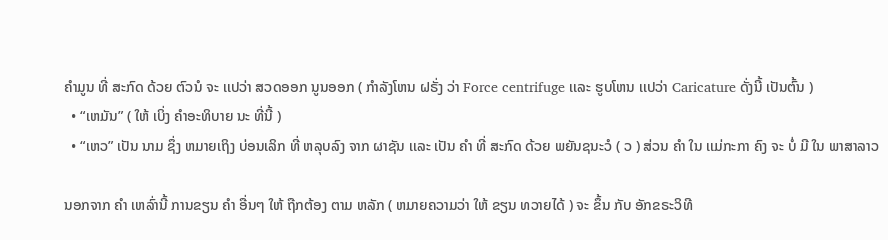ຄໍາມູນ ທີ່ ສະກົດ ດ້ວຍ ຕົວນໍ ຈະ ເເປວ່າ ສວດອອກ ນູນອອກ ( ກໍາລັງໂຫນ ຝຣັ່ງ ວ່າ Force centrifuge ເເລະ ຮູບໂຫນ ເເປວ່າ Caricature ດັ່ງນີ້ ເປັນຕົ້ນ )
  • “ເຫມັນ” ( ໃຫ້ ເບິ່ງ ຄໍາອະທິບາຍ ນະ ທີ່ນີ້ )
  • “ເຫວ” ເປັນ ນາມ ຊຶ່ງ ຫມາຍເຖິງ ບ່ອນເລິກ ທີ່ ຫລຸບລົງ ຈາກ ຜາຊັນ ເເລະ ເປັນ ຄໍາ ທີ່ ສະກົດ ດ້ວຍ ພຍັນຊນະວໍ ( ວ ) ສ່ວນ ຄໍາ ໃນ ເເມ່ກະກາ ຄົງ ຈະ ບໍ່ ມີ ໃນ ພາສາລາວ

ນອກຈາກ ຄໍາ ເຫລົ່ານີ້ ການຂຽນ ຄໍາ ອື່ນໆ ໃຫ້ ຖືກຕ້ອງ ຕາມ ຫລັກ ( ຫມາຍຄວາມວ່າ ໃຫ້ ຂຽນ ທວາຍໄດ້ ) ຈະ ຂຶ້ນ ກັບ ອັກຂຣະວິທີ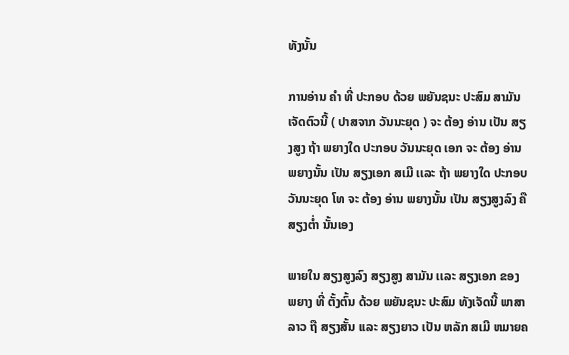ທັງນັ້ນ

ການອ່ານ ຄໍາ ທີ່ ປະກອບ ດ້ວຍ ພຍັນຊນະ ປະສົມ ສາມັນ ເຈັດຕົວນີ້ ( ປາສຈາກ ວັນນະຍຸດ ) ຈະ ຕ້ອງ ອ່ານ ເປັນ ສຽງສູງ ຖ້າ ພຍາງໃດ ປະກອບ ວັນນະຍຸດ ເອກ ຈະ ຕ້ອງ ອ່ານ ພຍາງນັ້ນ ເປັນ ສຽງເອກ ສເມີ ເເລະ ຖ້າ ພຍາງໃດ ປະກອບ ວັນນະຍຸດ ໂທ ຈະ ຕ້ອງ ອ່ານ ພຍາງນັ້ນ ເປັນ ສຽງສູງລົງ ຄື ສຽງຕໍ່າ ນັ້ນເອງ

ພາຍໃນ ສຽງສູງລົງ ສຽງສູງ ສາມັນ ເເລະ ສຽງເອກ ຂອງ ພຍາງ ທີ່ ຕັ້ງຕົ້ນ ດ້ວຍ ພຍັນຊນະ ປະສົມ ທັງເຈັດນີ້ ພາສາລາວ ຖື ສຽງສັ້ນ ເເລະ ສຽງຍາວ ເປັນ ຫລັກ ສເມີ ຫມາຍຄ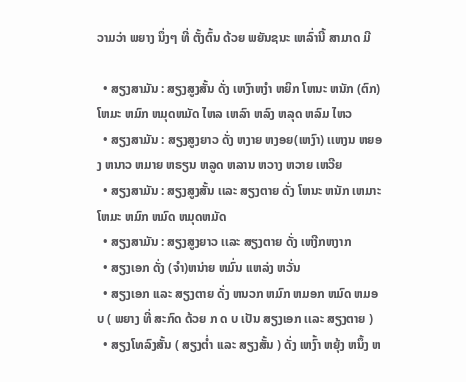ວາມວ່າ ພຍາງ ນຶ່ງໆ ທີ່ ຕັ້ງຕົ້ນ ດ້ວຍ ພຍັນຊນະ ເຫລົ່ານີ້ ສາມາດ ມີ

  • ສຽງສາມັນ : ສຽງສູງສັ້ນ ດັ່ງ ເຫງົາຫງໍາ ຫຍິກ ໂຫນະ ຫນັກ (ຕົກ)ໂຫມະ ຫມົກ ຫມຸດຫມັດ ໄຫລ ເຫລົາ ຫລົງ ຫລຸດ ຫລົມ ໄຫວ
  • ສຽງສາມັນ : ສຽງສູງຍາວ ດັ່ງ ຫງາຍ ຫງອຍ(ເຫງົາ) ເເຫງນ ຫຍອງ ຫນາວ ຫມາຍ ຫຣຽນ ຫລູດ ຫລານ ຫວາງ ຫວາຍ ເຫວີຍ
  • ສຽງສາມັນ : ສຽງສູງສັ້ນ ເເລະ ສຽງຕາຍ ດັ່ງ ໂຫນະ ຫນັກ ເຫມາະ ໂຫມະ ຫມົກ ຫມົດ ຫມຸດຫມັດ
  • ສຽງສາມັນ : ສຽງສູງຍາວ ເເລະ ສຽງຕາຍ ດັ່ງ ເຫງີກຫງາກ
  • ສຽງເອກ ດັ່ງ (ຈໍາ)ຫນ່າຍ ຫມົ່ນ ເເຫລ່ງ ຫວັ່ນ
  • ສຽງເອກ ເເລະ ສຽງຕາຍ ດັ່ງ ຫນວກ ຫມົກ ຫມອກ ຫມົດ ຫມອບ ( ພຍາງ ທີ່ ສະກົດ ດ້ວຍ ກ ດ ບ ເປັນ ສຽງເອກ ເເລະ ສຽງຕາຍ )
  • ສຽງໂທລົງສັ້ນ ( ສຽງຕໍ່າ ເເລະ ສຽງສັ້ນ ) ດັ່ງ ເຫງົ້າ ຫຍຸ້ງ ຫນຶ້ງ ຫ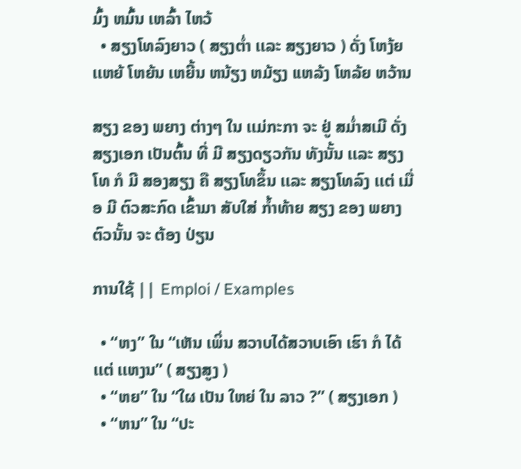ມົ້ງ ຫມົ້ນ ເຫລົ້າ ໄຫວ້
  • ສຽງໂທລົງຍາວ ( ສຽງຕໍ່າ ເເລະ ສຽງຍາວ ) ດັ່ງ ໂຫງ້ຍ ເເຫຍ້ ໂຫຍ້ນ ເຫຍີ້ນ ຫນ້ຽງ ຫມ້ຽງ ເເຫລ້ງ ໂຫລ້ຍ ຫວ້ານ

ສຽງ ຂອງ ພຍາງ ຕ່າງໆ ໃນ ເເມ່ກະກາ ຈະ ຢູ່ ສມໍ່າສເມີ ດັ່ງ ສຽງເອກ ເປັນຕົ້ນ ທີ່ ມີ ສຽງດຽວກັນ ທັງນັ້ນ ເເລະ ສຽງໂທ ກໍ ມີ ສອງສຽງ ຄື ສຽງໂທຂຶ້ນ ເເລະ ສຽງໂທລົງ ເເຕ່ ເມື່ອ ມີ ຕົວສະກົດ ເຂົ້າມາ ສັບໃສ່ ກໍ້າທ້າຍ ສຽງ ຂອງ ພຍາງ ຕົວນັ້ນ ຈະ ຕ້ອງ ປ່ຽນ

ການໃຊ້ || Emploi / Examples

  • “ຫງ” ໃນ “ເຫັນ ເພິ່ນ ສວາບໄດ້ສວາບເອົາ ເຮົາ ກໍ ໄດ້ ເເຕ່ ເເຫງນ” ( ສຽງສູງ )
  • “ຫຍ” ໃນ “ໃຜ ເປັນ ໃຫຍ່ ໃນ ລາວ ?” ( ສຽງເອກ )
  • “ຫນ” ໃນ “ປະ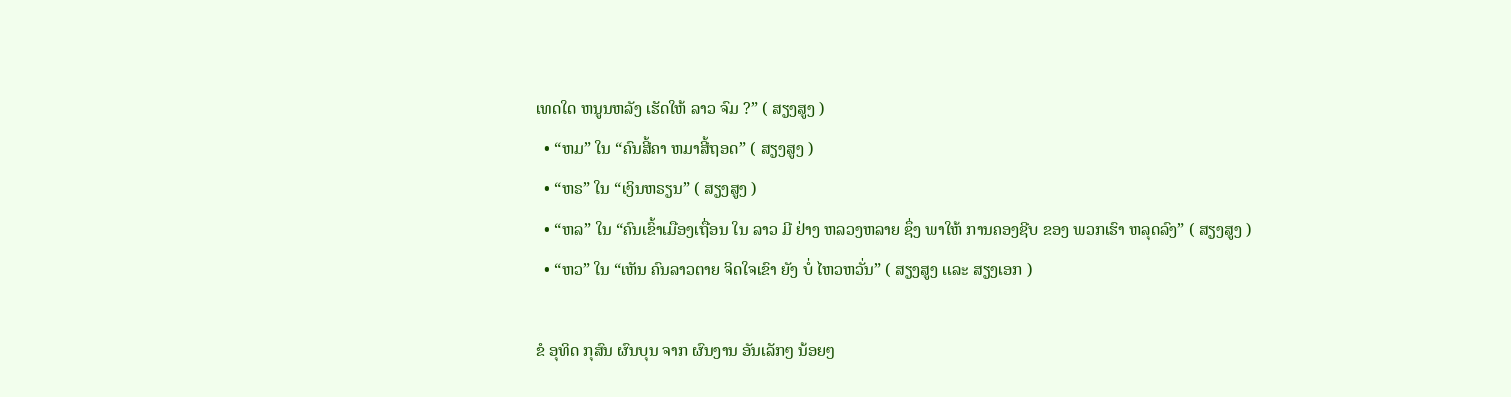ເທດໃດ ຫນູນຫລັງ ເຮັດໃຫ້ ລາວ ຈົມ ?” ( ສຽງສູງ )
  • “ຫມ” ໃນ “ຄົນສີ້ຄາ ຫມາສີ້ຖອດ” ( ສຽງສູງ )
  • “ຫຣ” ໃນ “ເງິນຫຣຽນ” ( ສຽງສູງ )
  • “ຫລ” ໃນ “ຄົນເຂົ້າເມືອງເຖື່ອນ ໃນ ລາວ ມີ ຢ່າງ ຫລວງຫລາຍ ຊຶ່ງ ພາໃຫ້ ການຄອງຊີບ ຂອງ ພວກເຮົາ ຫລຸດລົງ” ( ສຽງສູງ )
  • “ຫວ” ໃນ “ເຫັນ ຄົນລາວຕາຍ ຈິດໃຈເຂົາ ຍັງ ບໍ່ ໄຫວຫວັ່ນ” ( ສຽງສູງ ເເລະ ສຽງເອກ )

ຂໍ ອຸທິດ ກຸສົນ ຜົນບຸນ ຈາກ ຜົນງານ ອັນເລັກໆ ນ້ອຍໆ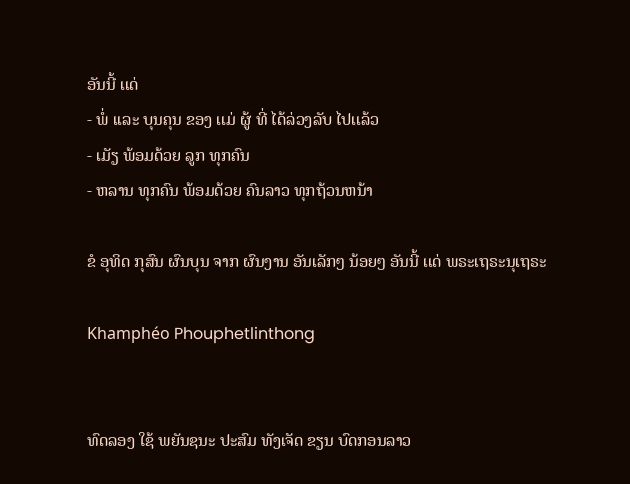ອັນນີ້ ເເດ່
- ພໍ່ ເເລະ ບຸນຄຸນ ຂອງ ເເມ່ ຜູ້ ທີ່ ໄດ້ລ່ວງລັບ ໄປເເລ້ວ
- ເມັຽ ພ້ອມດ້ວຍ ລູກ ທຸກຄົນ
- ຫລານ ທຸກຄົນ ພ້ອມດ້ວຍ ຄົນລາວ ທຸກຖ້ວນຫນ້າ

ຂໍ ອຸທິດ ກຸສົນ ຜົນບຸນ ຈາກ ຜົນງານ ອັນເລັກໆ ນ້ອຍໆ ອັນນີ້ ເເດ່ ພຣະເຖຣະນຸເຖຣະ

Khamphéo Phouphetlinthong


ທົດລອງ ໃຊ້ ພຍັນຊນະ ປະສົມ ທັງເຈັດ ຂຽນ ບົດກອນລາວ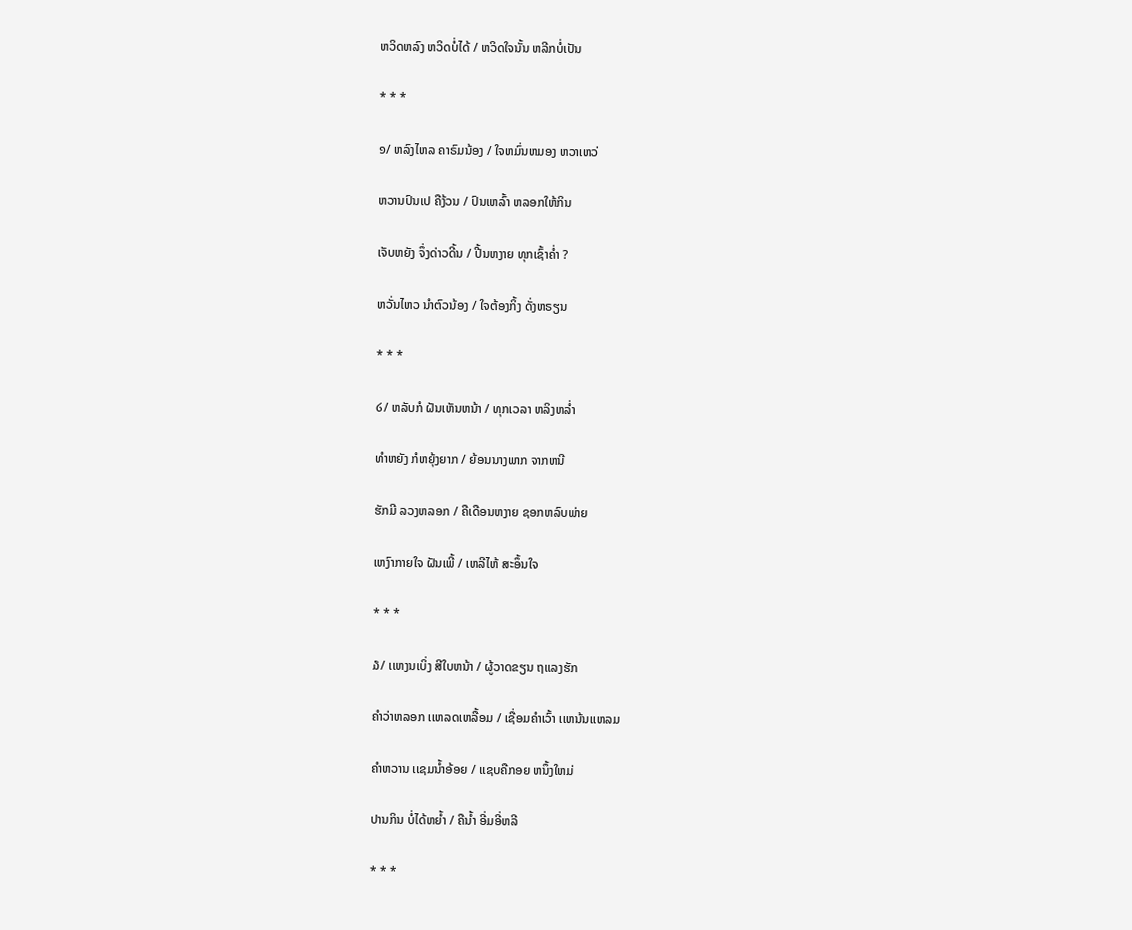ຫວິດຫລົງ ຫວິດບໍ່ໄດ້ / ຫວິດໃຈນັ້ນ ຫລີກບໍ່ເປັນ

* * *

໑/ ຫລົງໄຫລ ຄາຣົມນ້ອງ / ໃຈຫມົ່ນຫມອງ ຫວາເຫວ່

ຫວານປົນເປ ຄືງ້ວນ / ປົນເຫລົ້າ ຫລອກໃຫ້ກິນ

ເຈັບຫຍັງ ຈຶ່ງດ່າວດີ້ນ / ປີ້ນຫງາຍ ທຸກເຊົ້າຄໍ່າ ?

ຫວັ່ນໄຫວ ນໍາຕົວນ້ອງ / ໃຈຕ້ອງກິ້ງ ດັ່ງຫຣຽນ

* * *

໒/ ຫລັບກໍ ຝັນເຫັນຫນ້າ / ທຸກເວລາ ຫລິງຫລໍ່າ

ທໍາຫຍັງ ກໍຫຍຸ້ງຍາກ / ຍ້ອນນາງພາກ ຈາກຫນີ

ຮັກມີ ລວງຫລອກ / ຄືເດືອນຫງາຍ ຊອກຫລົບພ່າຍ

ເຫງົາກາຍໃຈ ຝັນເພີ້ / ເຫລີໄຫ້ ສະອຶ້ນໃຈ

* * *

໓/ ເເຫງນເບິ່ງ ສີໃບຫນ້າ / ຜູ້ວາດຂຽນ ຖເເລງຮັກ

ຄໍາວ່າຫລອກ ເເຫລດເຫລື້ອມ / ເຊື່ອມຄໍາເວົ້າ ເເຫນ້ນເເຫລມ

ຄໍາຫວານ ເເຊມນໍ້າອ້ອຍ / ເເຊບຄືກອຍ ຫນຶ້ງໃຫມ່

ປານກິນ ບໍ່ໄດ້ຫຍໍ້າ / ຄືນໍ້າ ອີ່ມອີ່ຫລີ

* * *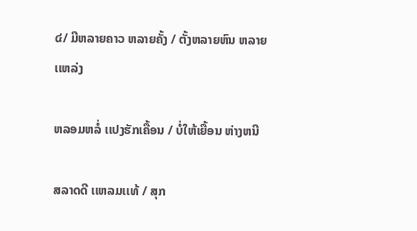໔/ ມີຫລາຍຄາວ ຫລາຍຄັ້ງ / ຕັ້ງຫລາຍຫົນ ຫລາຍເເຫລ່ງ

ຫລອມຫລໍ່ ເເປງຮັກເຄື້ອນ / ບໍ່ໃຫ້ເຍື້ອນ ຫ່າງຫນີ

ສລາດດີ ເເຫລມເເທ້ / ສຸກ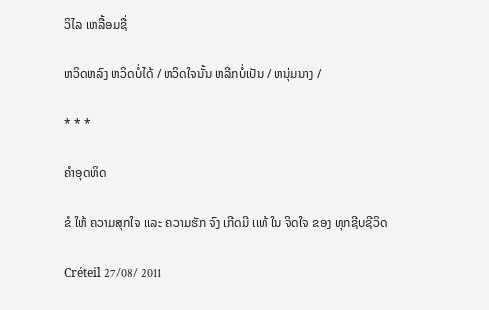ວິໄລ ເຫລື້ອມຊື່

ຫວິດຫລົງ ຫວິດບໍ່ໄດ້ / ຫວິດໃຈນັ້ນ ຫລີກບໍ່ເປັນ / ຫນຸ່ມນາງ /

* * *

ຄໍາອຸດທິດ

ຂໍ ໃຫ້ ຄວາມສຸກໃຈ ເເລະ ຄວາມຮັກ ຈົງ ເກີດມີ ເເທ້ ໃນ ຈິດໃຈ ຂອງ ທຸກຊີບຊີວິດ

Créteil 27/08/ 2011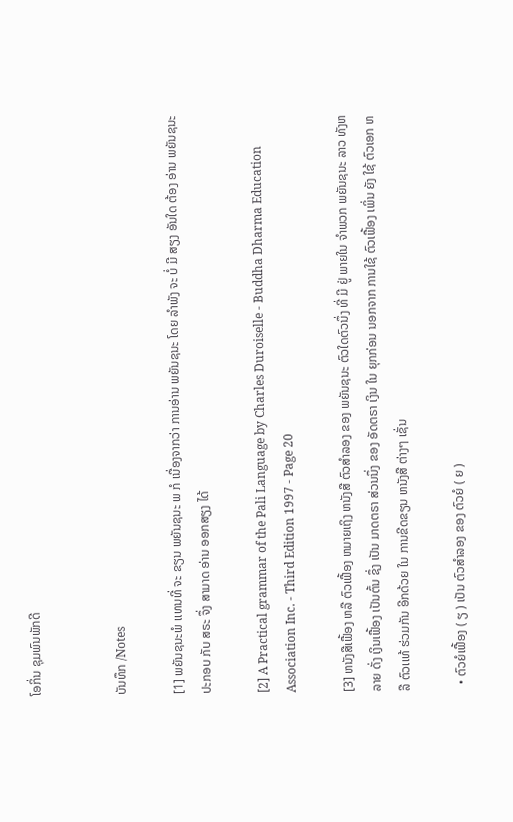ໂອກິ່ນ ຊຸມພົນພັກດີ


ບັນທຶກ /Notes

[1] ພຍັນຊນະພໍ ເເທນທີ່ ຈະ ຂຽນ ພຍັນຊນະ ພ ກໍ ເນື່ອງຈາກວ່າ ການອ່ານ ພຍັນຊນະ ໂດຍ ລໍາພັງ ຈະ ບໍ່ ມີ ສຽງ ອັນໃດ ຕ້ອງ ອ່ານ ພຍັນຊນະ ປະກອບ ກັບ ສຣະ ຈຶ່ງ ສາມາດ ອ່ານ ອອກສຽງ ໄດ້

[2] A Practical grammar of the Pali Language by Charles Duroiselle - Buddha Dharma Education Association Inc. - Third Edition 1997 - Page 20

[3] ຫນັງສືເຟື້ອງ ຫລື ຕົວເຟື້ອງ ຫມາຍເຖິງ ຫນັງສື ຕົວສໍາລອງ ຂອງ ພຍັນຊນະ ຕົວໃດຕົວນຶ່ງ ທີ່ ມີ ຢູ່ ພາຍໃນ ຈໍາພວກ ພຍັນຊນະ ລາວ ທັງຫລາຍ ດັ່ງ ເງິນເຟື້ອງ ເປັນຕົ້ນ ຊຶ່ງ ເປັນ ມາດຕຣາ ສ່ວນນຶ່ງ ຂອງ ອັດຕຣາ ເງິນ ໃນ ຍຸກກ່ອນ ນອກຈາກ ການໃຊ້ ຕົວເຟື້ອງ ເພິ່ນ ຍັງ ໃຊ້ ຕົວເອກ ຫລື ຕົວເເທ້ ຮ່ວມກັນ ອີກດ້ວຍ ໃນ ການຂີດຂຽນ ຫນັງສື ຕ່າງໆ ເຊັ່ນ

  • ຕົວຍໍເຟື້ອງ ( ຽ ) ເປັນ ຕົວສໍາລອງ ຂອງ ຕົວຍໍ ( ຍ )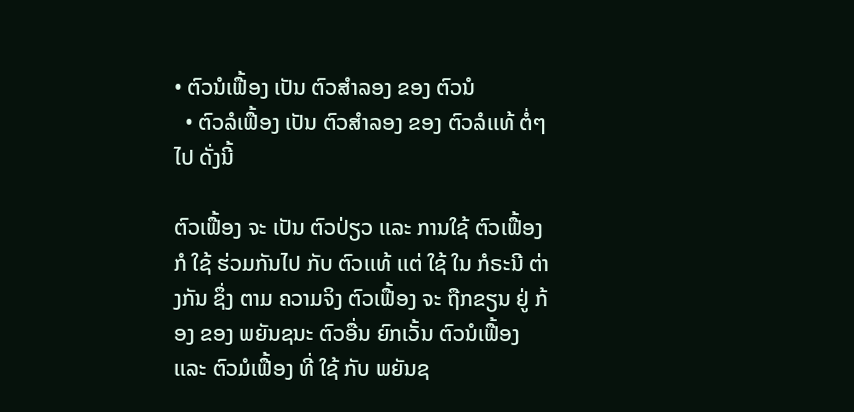• ຕົວນໍເຟື້ອງ ເປັນ ຕົວສໍາລອງ ຂອງ ຕົວນໍ
  • ຕົວລໍເຟື້ອງ ເປັນ ຕົວສໍາລອງ ຂອງ ຕົວລໍເເທ້ ຕໍ່ໆ ໄປ ດັ່ງນີ້

ຕົວເຟື້ອງ ຈະ ເປັນ ຕົວປ່ຽວ ເເລະ ການໃຊ້ ຕົວເຟື້ອງ ກໍ ໃຊ້ ຮ່ວມກັນໄປ ກັບ ຕົວເເທ້ ເເຕ່ ໃຊ້ ໃນ ກໍຣະນີ ຕ່າງກັນ ຊຶ່ງ ຕາມ ຄວາມຈິງ ຕົວເຟື້ອງ ຈະ ຖືກຂຽນ ຢູ່ ກ້ອງ ຂອງ ພຍັນຊນະ ຕົວອື່ນ ຍົກເວັ້ນ ຕົວນໍເຟື້ອງ ເເລະ ຕົວມໍເຟື້ອງ ທີ່ ໃຊ້ ກັບ ພຍັນຊ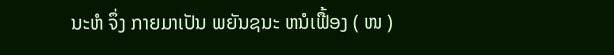ນະຫໍ ຈຶ່ງ ກາຍມາເປັນ ພຍັນຊນະ ຫນໍເຟື້ອງ ( ໜ )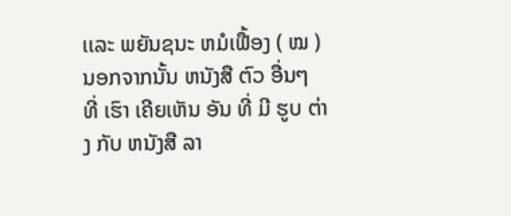ເເລະ ພຍັນຊນະ ຫມໍເຟື້ອງ ( ໝ ) ນອກຈາກນັ້ນ ຫນັງສື ຕົວ ອື່ນໆ ທີ່ ເຮົາ ເຄີຍເຫັນ ອັນ ທີ່ ມີ ຮູບ ຕ່າງ ກັບ ຫນັງສື ລາ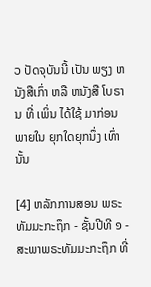ວ ປັດຈຸບັນນີ້ ເປັນ ພຽງ ຫນັງສືເກົ່າ ຫລື ຫນັງສື ໂບຣານ ທີ່ ເພິ່ນ ໄດ້ໃຊ້ ມາກ່ອນ ພາຍໃນ ຍຸກໃດຍຸກນຶ່ງ ເທົ່ານັ້ນ

[4] ຫລັກການສອນ ພຣະທັມມະກະຖຶກ - ຊັ້ນປີທີ ໑ - ສະພາພຣະທັມມະກະຖຶກ ທີ່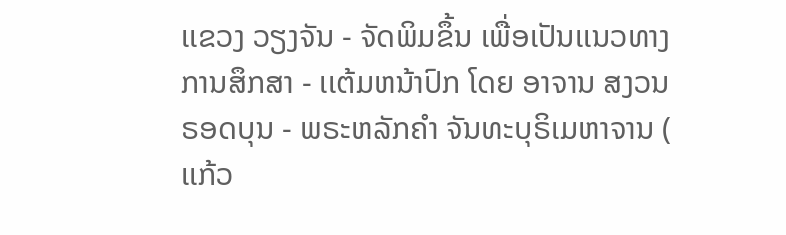ເເຂວງ ວຽງຈັນ - ຈັດພິມຂຶ້ນ ເພື່ອເປັນເເນວທາງການສຶກສາ - ເເຕ້ມຫນ້າປົກ ໂດຍ ອາຈານ ສງວນ ຣອດບຸນ - ພຣະຫລັກຄໍາ ຈັນທະບຸຣິເມຫາຈານ ( ເເກ້ວ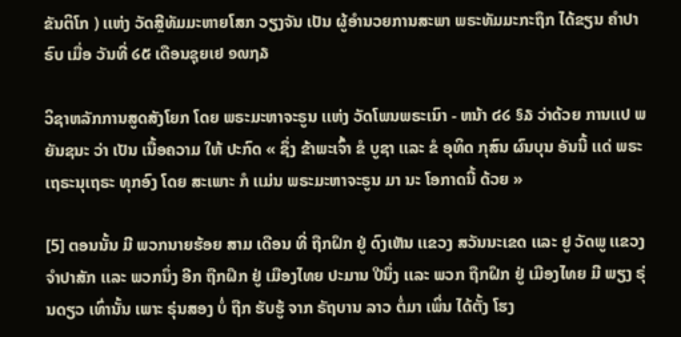ຂັນຕິໂກ ) ເເຫ່ງ ວັດສຼີທັມມະຫາຍໂສກ ວຽງຈັນ ເປັນ ຜູ້ອໍານວຍການສະພາ ພຣະທັມມະກະຖຶກ ໄດ້ຂຽນ ຄໍາປາຣົບ ເມື່ອ ວັນທີ່ ໒໕ ເດືອນຊຸຍເຢ ໑໙໗໓

ວິຊາຫລັກການສູດສັງໂຍກ ໂດຍ ພຣະມະຫາຈະຣູນ ເເຫ່ງ ວັດໂພນພຣະເນົາ - ຫນ້າ ໔໒ §໓ ວ່າດ້ວຍ ການເເປ ພຍັນຊນະ ວ່າ ເປັນ ເນື້ອຄວາມ ໃຫ້ ປະກົດ « ຊຶ່ງ ຂ້າພະເຈົ້າ ຂໍ ບູຊາ ເເລະ ຂໍ ອຸທິດ ກຸສົນ ຜົນບຸນ ອັນນີ້ ເເດ່ ພຣະເຖຣະນຸເຖຣະ ທຸກອົງ ໂດຍ ສະເພາະ ກໍ ເເມ່ນ ພຣະມະຫາຈະຣູນ ມາ ນະ ໂອກາດນີ້ ດ້ວຍ »

[5] ຕອນນັ້ນ ມີ ພວກນາຍຮ້ອຍ ສາມ ເດືອນ ທີ່ ຖືກຝຶກ ຢູ່ ດົງເຫັນ ເເຂວງ ສວັນນະເຂດ ເເລະ ຢູ ວັດພູ ເເຂວງ ຈໍາປາສັກ ເເລະ ພວກນຶ່ງ ອີກ ຖືກຝຶກ ຢູ່ ເມືອງໄທຍ ປະມານ ປີນຶ່ງ ເເລະ ພວກ ຖືກຝຶກ ຢູ່ ເມືອງໄທຍ ມີ ພຽງ ຣຸ່ນດຽວ ເທົ່ານັ້ນ ເພາະ ຣຸ່ນສອງ ບໍ່ ຖືກ ຮັບຮູ້ ຈາກ ຣັຖບານ ລາວ ຕໍ່ມາ ເພິ່ນ ໄດ້ຕັ້ງ ໂຮງ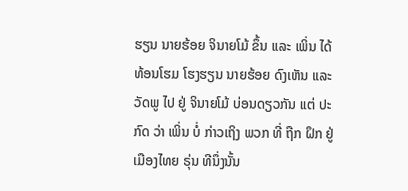ຮຽນ ນາຍຮ້ອຍ ຈິນາຍໂມ້ ຂຶ້ນ ເເລະ ເພິ່ນ ໄດ້ ທ້ອນໂຮມ ໂຮງຮຽນ ນາຍຮ້ອຍ ດົງເຫັນ ເເລະ ວັດພູ ໄປ ຢູ່ ຈິນາຍໂມ້ ບ່ອນດຽວກັນ ເເຕ່ ປະກົດ ວ່າ ເພິ່ນ ບໍ່ ກ່າວເຖິງ ພວກ ທີ່ ຖືກ ຝຶກ ຢູ່ ເມືອງໄທຍ ຣຸ່ນ ທີນຶ່ງນັ້ນ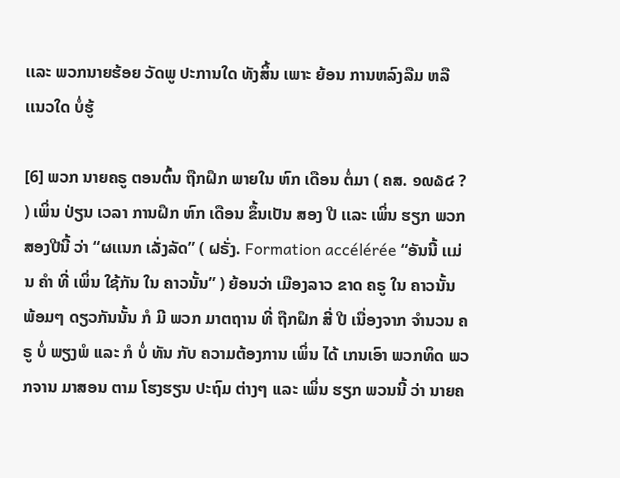ເເລະ ພວກນາຍຮ້ອຍ ວັດພູ ປະການໃດ ທັງສິ້ນ ເພາະ ຍ້ອນ ການຫລົງລືມ ຫລື ເເນວໃດ ບໍ່ຮູ້

[6] ພວກ ນາຍຄຣູ ຕອນຕົ້ນ ຖືກຝຶກ ພາຍໃນ ຫົກ ເດືອນ ຕໍ່ມາ ( ຄສ. ໑໙໖໔ ? ) ເພິ່ນ ປ່ຽນ ເວລາ ການຝຶກ ຫົກ ເດືອນ ຂຶ້ນເປັນ ສອງ ປີ ເເລະ ເພິ່ນ ຮຽກ ພວກສອງປີນີ້ ວ່າ “ຜເເນກ ເລັ່ງລັດ” ( ຝຣັ່ງ. Formation accélérée “ອັນນີ້ ເເມ່ນ ຄໍາ ທີ່ ເພິ່ນ ໃຊ້ກັນ ໃນ ຄາວນັ້ນ” ) ຍ້ອນວ່າ ເມືອງລາວ ຂາດ ຄຣູ ໃນ ຄາວນັ້ນ ພ້ອມໆ ດຽວກັນນັ້ນ ກໍ ມີ ພວກ ມາຕຖານ ທີ່ ຖືກຝຶກ ສີ່ ປີ ເນື່ອງຈາກ ຈໍານວນ ຄຣູ ບໍ່ ພຽງພໍ ເເລະ ກໍ ບໍ່ ທັນ ກັບ ຄວາມຕ້ອງການ ເພິ່ນ ໄດ້ ເກນເອົາ ພວກທິດ ພວກຈານ ມາສອນ ຕາມ ໂຮງຮຽນ ປະຖົມ ຕ່າງໆ ເເລະ ເພິ່ນ ຮຽກ ພວນນີ້ ວ່າ ນາຍຄ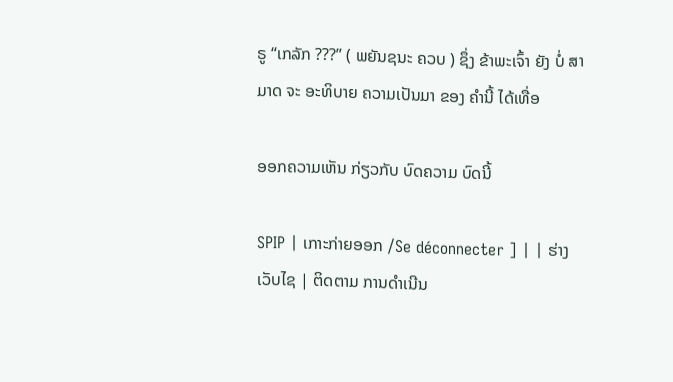ຣູ “ເກລັກ ???” ( ພຍັນຊນະ ຄວບ ) ຊຶ່ງ ຂ້າພະເຈົ້າ ຍັງ ບໍ່ ສາມາດ ຈະ ອະທິບາຍ ຄວາມເປັນມາ ຂອງ ຄໍານີ້ ໄດ້ເທື່ອ

ອອກຄວາມເຫັນ ກ່ຽວກັບ ບົດຄວາມ ບົດນີ້

SPIP | ເກາະກ່າຍອອກ /Se déconnecter ] | | ຮ່າງ ເວັບໄຊ | ຕິດຕາມ ການດໍາເນີນ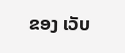ຂອງ ເວັບ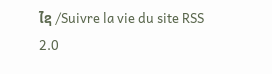ໄຊ /Suivre la vie du site RSS 2.0